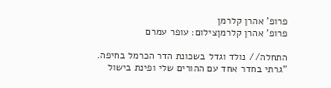פרופ' אהרן קלרמן
פרופ' אהרן קלרמןצילום: עופר עמרם

התחלה// נולד וגדל בשכונת הדר הכרמל בחיפה. "גרתי בחדר אחד עם ההורים שלי ופינת בישול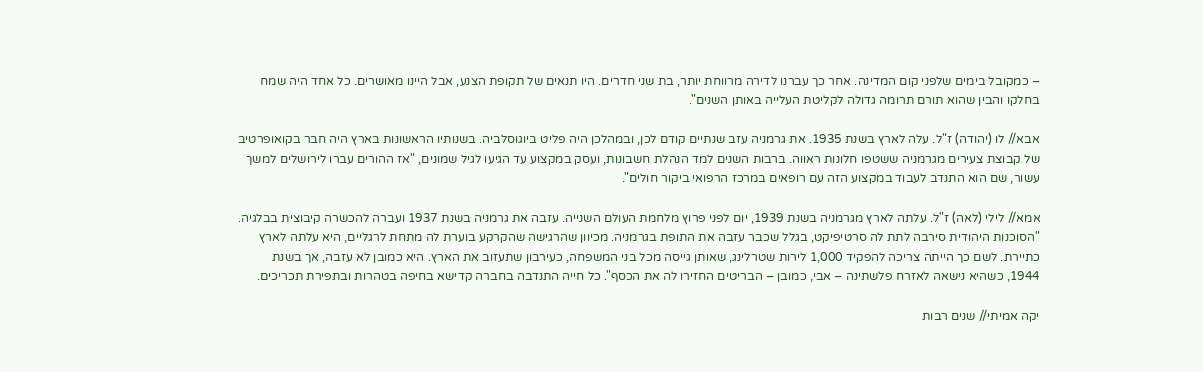– כמקובל בימים שלפני קום המדינה. אחר כך עברנו לדירה מרווחת יותר, בת שני חדרים. היו תנאים של תקופת הצנע, אבל היינו מאושרים. כל אחד היה שמח בחלקו והבין שהוא תורם תרומה גדולה לקליטת העלייה באותן השנים".

אבא// לו (יהודה) ז"ל. עלה לארץ בשנת 1935. את גרמניה עזב שנתיים קודם לכן, ובמהלכן היה פליט ביוגוסלביה. בשנותיו הראשונות בארץ היה חבר בקואופרטיב של קבוצת צעירים מגרמניה ששטפו חלונות ראווה. ברבות השנים למד הנהלת חשבונות, ועסק במקצוע עד הגיעו לגיל שמונים, "אז ההורים עברו לירושלים למשך עשור, שם הוא התנדב לעבוד במקצוע הזה עם רופאים במרכז הרפואי ביקור חולים".

אמא// לילי (לאה) ז"ל. עלתה לארץ מגרמניה בשנת 1939, יום לפני פרוץ מלחמת העולם השנייה. עזבה את גרמניה בשנת 1937 ועברה להכשרה קיבוצית בבלגיה. "הסוכנות היהודית סירבה לתת לה סרטיפיקט, בגלל שכבר עזבה את התופת בגרמניה. מכיוון שהרגישה שהקרקע בוערת לה מתחת לרגליים, היא עלתה לארץ כתיירת. לשם כך הייתה צריכה להפקיד 1,000 לירות שטרלינג, שאותן גייסה מכל בני המשפחה, כעירבון שתעזוב את הארץ. היא כמובן לא עזבה, אך בשנת 1944, כשהיא נישאה לאזרח פלשתינה – אבי, כמובן – הבריטים החזירו לה את הכסף". כל חייה התנדבה בחברה קדישא בחיפה בטהרות ובתפירת תכריכים.

יקה אמיתי// שנים רבות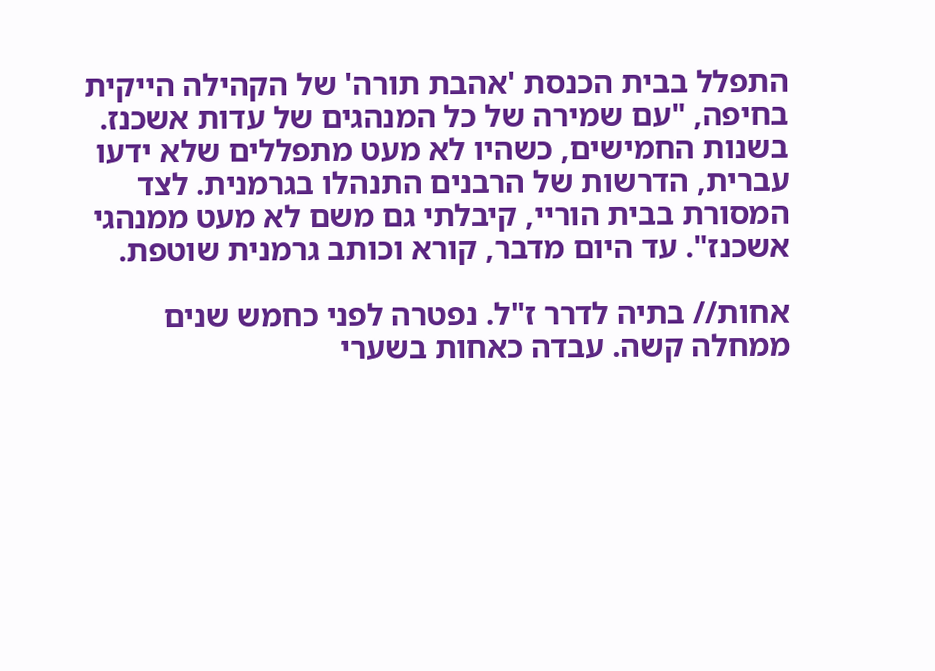התפלל בבית הכנסת 'אהבת תורה' של הקהילה הייקית בחיפה, "עם שמירה של כל המנהגים של עדות אשכנז. בשנות החמישים, כשהיו לא מעט מתפללים שלא ידעו עברית, הדרשות של הרבנים התנהלו בגרמנית. לצד המסורת בבית הוריי, קיבלתי גם משם לא מעט ממנהגי אשכנז". עד היום מדבר, קורא וכותב גרמנית שוטפת.

אחות// בתיה לדרר ז"ל. נפטרה לפני כחמש שנים ממחלה קשה. עבדה כאחות בשערי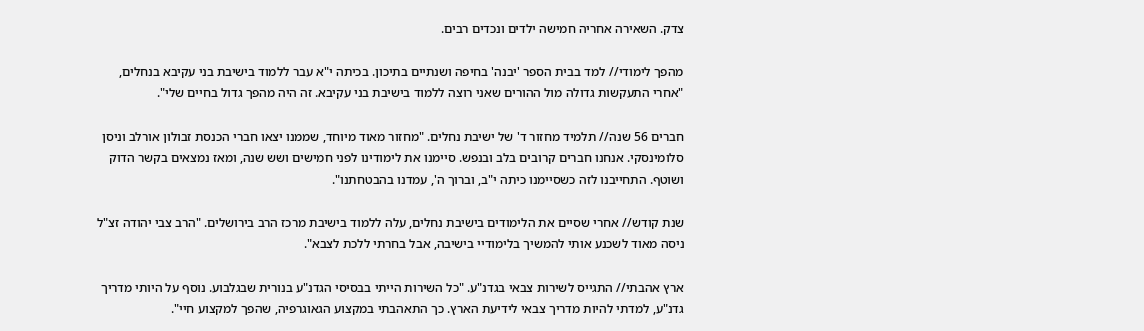צדק. השאירה אחריה חמישה ילדים ונכדים רבים.

מהפך לימודי// למד בבית הספר 'יבנה' בחיפה ושנתיים בתיכון. בכיתה י"א עבר ללמוד בישיבת בני עקיבא בנחלים, "אחרי התעקשות גדולה מול ההורים שאני רוצה ללמוד בישיבת בני עקיבא. זה היה מהפך גדול בחיים שלי".

חברים 56 שנה// תלמיד מחזור ד' של ישיבת נחלים. "מחזור מאוד מיוחד, שממנו יצאו חברי הכנסת זבולון אורלב וניסן סלומינסקי. אנחנו חברים קרובים בלב ובנפש. סיימנו את לימודינו לפני חמישים ושש שנה, ומאז נמצאים בקשר הדוק ושוטף. התחייבנו לזה כשסיימנו כיתה י"ב, וברוך ה', עמדנו בהבטחתנו".

שנת קודש// אחרי שסיים את הלימודים בישיבת נחלים, עלה ללמוד בישיבת מרכז הרב בירושלים. "הרב צבי יהודה זצ"ל ניסה מאוד לשכנע אותי להמשיך בלימודיי בישיבה, אבל בחרתי ללכת לצבא".

ארץ אהבתי// התגייס לשירות צבאי בגדנ"ע. "כל השירות הייתי בבסיסי הגדנ"ע בנורית שבגלבוע. נוסף על היותי מדריך גדנ"ע, למדתי להיות מדריך צבאי לידיעת הארץ. כך התאהבתי במקצוע הגאוגרפיה, שהפך למקצוע חיי".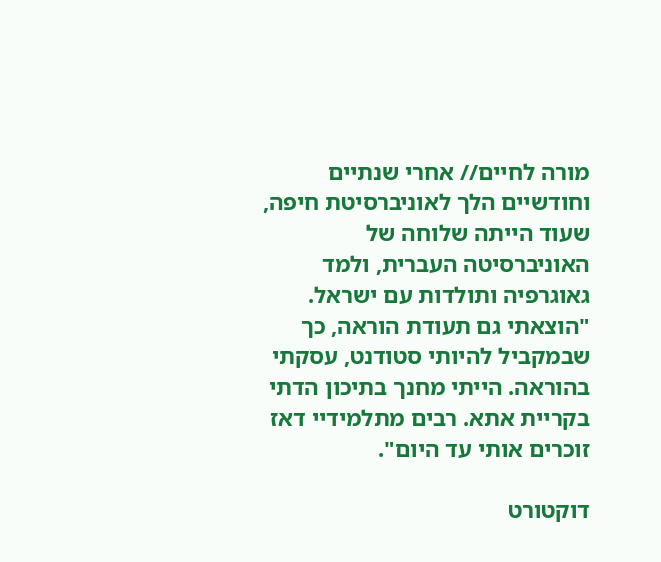מורה לחיים// אחרי שנתיים וחודשיים הלך לאוניברסיטת חיפה, שעוד הייתה שלוחה של האוניברסיטה העברית, ולמד גאוגרפיה ותולדות עם ישראל. "הוצאתי גם תעודת הוראה, כך שבמקביל להיותי סטודנט, עסקתי בהוראה. הייתי מחנך בתיכון הדתי בקריית אתא. רבים מתלמידיי דאז זוכרים אותי עד היום".

דוקטורט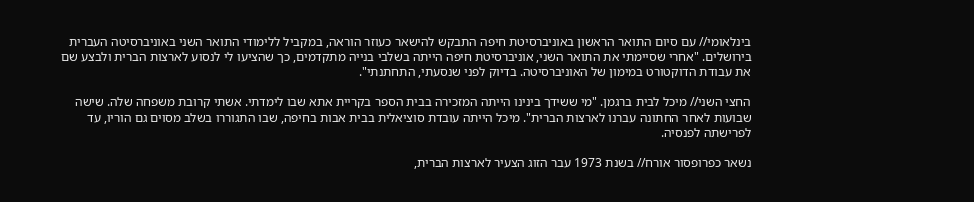בינלאומי// עם סיום התואר הראשון באוניברסיטת חיפה התבקש להישאר כעוזר הוראה, במקביל ללימודי התואר השני באוניברסיטה העברית בירושלים. "אחרי שסיימתי את התואר השני, אוניברסיטת חיפה הייתה בשלבי בנייה מתקדמים, כך שהציעו לי לנסוע לארצות הברית ולבצע שם את עבודת הדוקטורט במימון של האוניברסיטה. בדיוק לפני שנסעתי, התחתנתי".

החצי השני// מיכל לבית ברגמן. "מי ששידך בינינו הייתה המזכירה בבית הספר בקריית אתא שבו לימדתי. אשתי קרובת משפחה שלה. שישה שבועות לאחר החתונה עברנו לארצות הברית". מיכל הייתה עובדת סוציאלית בבית אבות בחיפה, שבו התגוררו בשלב מסוים גם הוריו, עד לפרישתה לפנסיה.

נשאר כפרופסור אורח// בשנת 1973 עבר הזוג הצעיר לארצות הברית,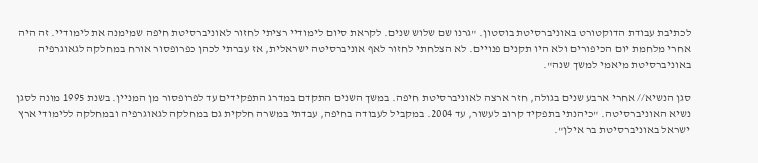לכתיבת עבודת הדוקטורט באוניברסיטת בוסטון. "גרנו שם שלוש שנים. לקראת סיום לימודיי רציתי לחזור לאוניברסיטת חיפה שמימנה את לימודיי. זה היה אחרי מלחמת יום הכיפורים ולא היו תקנים פנויים. לא הצלחתי לחזור לאף אוניברסיטה ישראלית, אז עברתי לכהן כפרופסור אורח במחלקה לגאוגרפיה באוניברסיטת מיאמי למשך שנה".

סגן הנשיא// אחרי ארבע שנים בגולה, חזר ארצה לאוניברסיטת חיפה. במשך השנים התקדם במדרג התפקידים עד לפרופסור מן המניין. בשנת 1995 מונה לסגן נשיא האוניברסיטה. "כיהנתי בתפקיד קרוב לעשור, עד 2004. במקביל לעבודה בחיפה, עבדתי במשרה חלקית גם במחלקה לגאוגרפיה ובמחלקה ללימודי ארץ ישראל באוניברסיטת בר אילן".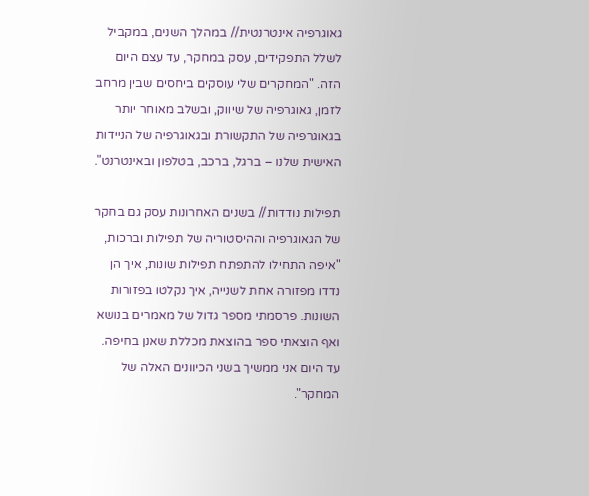גאוגרפיה אינטרנטית// במהלך השנים, במקביל לשלל התפקידים, עסק במחקר, עד עצם היום הזה. "המחקרים שלי עוסקים ביחסים שבין מרחב לזמן, גאוגרפיה של שיווק, ובשלב מאוחר יותר בגאוגרפיה של התקשורת ובגאוגרפיה של הניידות האישית שלנו – ברגל, ברכב, בטלפון ובאינטרנט".

תפילות נודדות// בשנים האחרונות עסק גם בחקר של הגאוגרפיה וההיסטוריה של תפילות וברכות, "איפה התחילו להתפתח תפילות שונות, איך הן נדדו מפזורה אחת לשנייה, איך נקלטו בפזורות השונות. פרסמתי מספר גדול של מאמרים בנושא ואף הוצאתי ספר בהוצאת מכללת שאנן בחיפה. עד היום אני ממשיך בשני הכיוונים האלה של המחקר".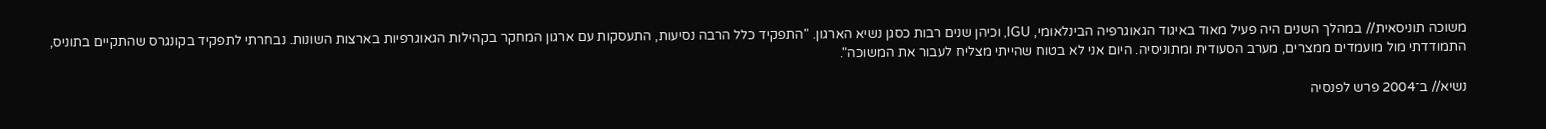משוכה תוניסאית// במהלך השנים היה פעיל מאוד באיגוד הגאוגרפיה הבינלאומי, IGU, וכיהן שנים רבות כסגן נשיא הארגון. "התפקיד כלל הרבה נסיעות, התעסקות עם ארגון המחקר בקהילות הגאוגרפיות בארצות השונות. נבחרתי לתפקיד בקונגרס שהתקיים בתוניס, התמודדתי מול מועמדים ממצרים, מערב הסעודית ומתוניסיה. היום אני לא בטוח שהייתי מצליח לעבור את המשוכה".

נשיא// ב־2004 פרש לפנסיה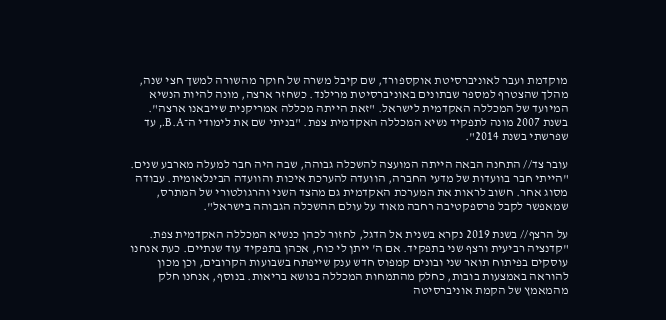מוקדמת ועבר לאוניברסיטת אוקספורד, שם קיבל משרה של חוקר מהשורה למשך חצי שנה, מהלך שהצטרף למספר שבתונים באוניברסיטת מרילנד. כשחזר ארצה, מונה להיות הנשיא המיועד של המכללה האקדמית לישראל. "זאת הייתה מכללה אמריקנית שייבאנו ארצה". בשנת 2007 מונה לתפקיד נשיא המכללה האקדמית צפת. "בניתי שם את לימודי ה־B.A., עד שפרשתי בשנת 2014".

עובר צד// התחנה הבאה הייתה המועצה להשכלה גבוהה, שבה היה חבר למעלה מארבע שנים. "הייתי חבר בוועדות של מדעי החברה, הוועדה להערכת איכות והוועדה הבינלאומית. עבודה מסוג אחר. חשוב לראות את המערכת האקדמית גם מהצד השני והרגולטורי של המתרס, שמאפשר לקבל פרספקטיבה רחבה מאוד על עולם ההשכלה הגבוהה בישראל".

על הרצף// בשנת 2019 נקרא בשנית אל הדגל, לחזור לכהן כנשיא המכללה האקדמית צפת. "קדנציה רביעית ורצף שני בתפקיד. אם ה' ייתן לי כוח, אכהן בתפקיד עוד שנתיים. כעת אנחנו עוסקים בפיתוח תואר שני ובונים קמפוס חדש ענק שייפתח בשבועות הקרובים, וכן מכון להוראה באמצעות בובות, כחלק מהתמחות המכללה בנושא בריאות. בנוסף, אנחנו חלק מהמאמץ של הקמת אוניברסיטה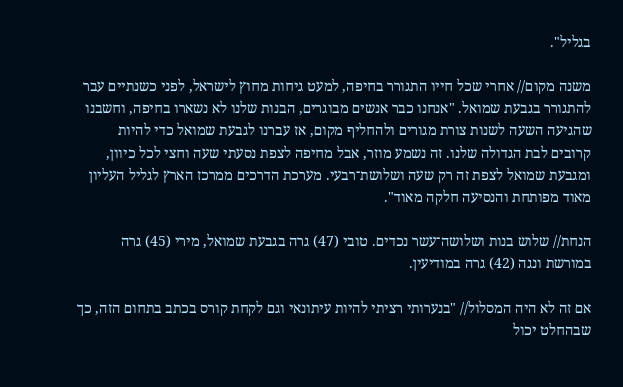בגליל".

משנה מקום// אחרי שכל חייו התגורר בחיפה, למעט גיחות מחוץ לישראל, לפני כשנתיים עבר להתגורר בגבעת שמואל. "אנחנו כבר אנשים מבוגרים, הבנות שלנו לא נשארו בחיפה, וחשבנו שהגיעה השעה לשנות צורת מגורים ולהחליף מקום, אז עברנו לגבעת שמואל כדי להיות קרובים לבת הגדולה שלנו. זה נשמע מוזר, אבל מחיפה לצפת נסעתי שעה וחצי לכל כיוון, ומגבעת שמואל לצפת זה רק שעה ושלושת־רבעי. מערכת הדרכים ממרכז הארץ לגליל העליון מאוד מפותחת והנסיעה חלקה מאוד".

הנחת// שלוש בנות ושלושה־עשר נכדים. טובי (47) גרה בגבעת שמואל, מירי (45) גרה במורשת ונגה (42) גרה במודיעין.

אם זה לא היה המסלול// "בנערותי רציתי להיות עיתונאי וגם לקחת קורס בכתב בתחום הזה, כך שבהחלט יכול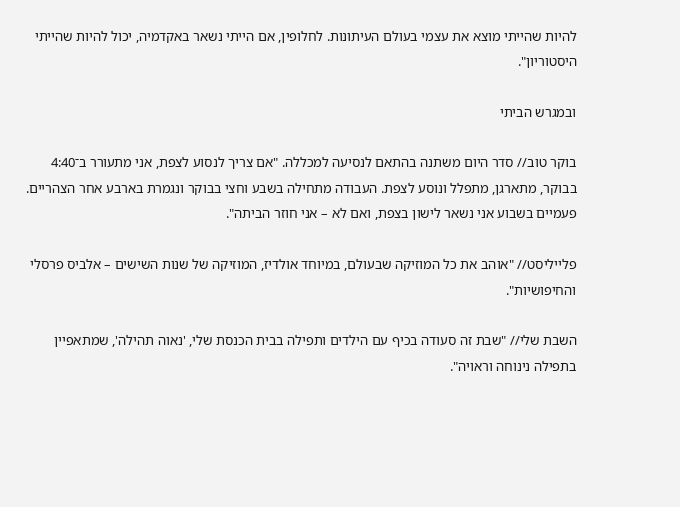להיות שהייתי מוצא את עצמי בעולם העיתונות. לחלופין, אם הייתי נשאר באקדמיה, יכול להיות שהייתי היסטוריון".

ובמגרש הביתי

בוקר טוב// סדר היום משתנה בהתאם לנסיעה למכללה. "אם צריך לנסוע לצפת, אני מתעורר ב־4:40 בבוקר, מתארגן, מתפלל ונוסע לצפת. העבודה מתחילה בשבע וחצי בבוקר ונגמרת בארבע אחר הצהריים. פעמיים בשבוע אני נשאר לישון בצפת, ואם לא – אני חוזר הביתה".

פלייליסט// "אוהב את כל המוזיקה שבעולם, במיוחד אולדיז, המוזיקה של שנות השישים – אלביס פרסלי והחיפושיות".

השבת שלי// "שבת זה סעודה בכיף עם הילדים ותפילה בבית הכנסת שלי, 'נאוה תהילה', שמתאפיין בתפילה נינוחה וראויה".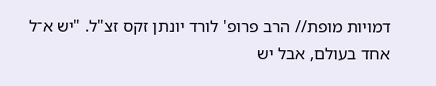דמויות מופת// הרב פרופ' לורד יונתן זקס זצ"ל. "יש א־ל אחד בעולם, אבל יש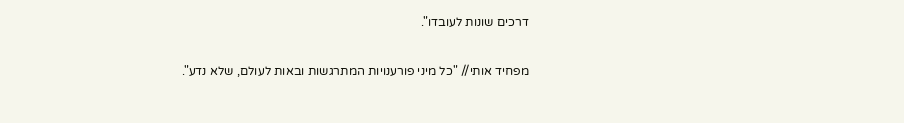דרכים שונות לעובדו".

מפחיד אותי// "כל מיני פורענויות המתרגשות ובאות לעולם, שלא נדע".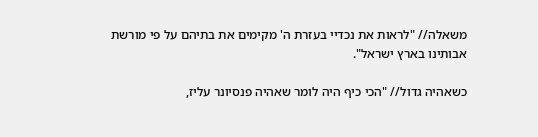משאלה// "לראות את נכדיי בעזרת ה' מקימים את בתיהם על פי מורשת אבותינו בארץ ישראל".

כשאהיה גדול// "הכי כיף היה לומר שאהיה פנסיונר עליז,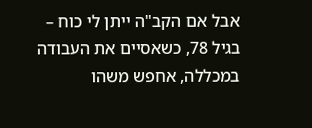אבל אם הקב"ה ייתן לי כוח – בגיל 78, כשאסיים את העבודה במכללה, אחפש משהו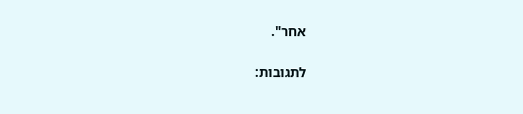אחר".

לתגובות: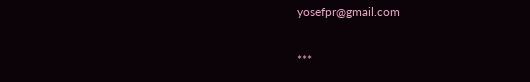yosefpr@gmail.com

***